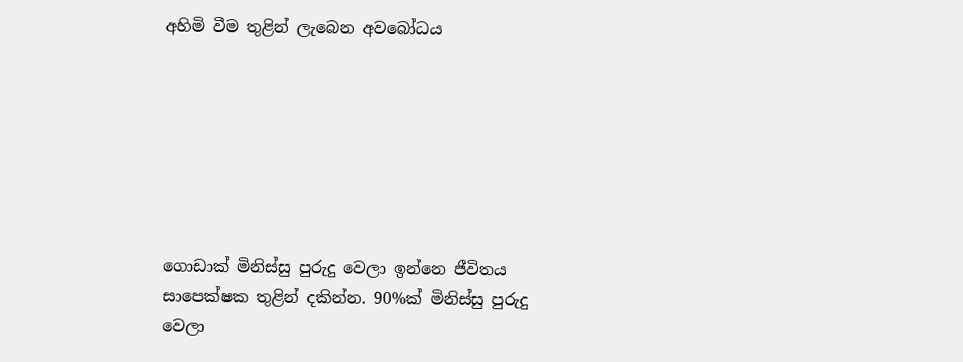අහිමි වීම තුළින් ලැබෙන අවබෝධය







ගොඩාක් මිනිස්සු පුරුදු වෙලා ඉන්නෙ ජීවිතය සාපෙක්ෂක තුළින් දකින්න. 90%ක් මිනිස්සු පුරුදු වෙලා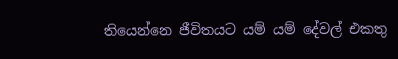තියෙන්නෙ ජීවිතයට යම් යම් දේවල් එකතු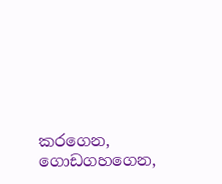කරගෙන, ගොඩගහගෙන,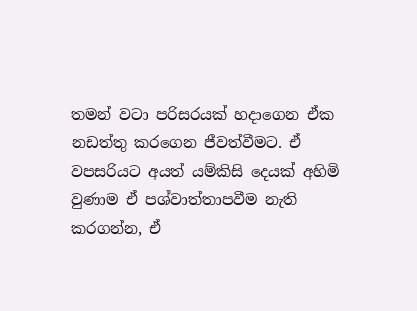තමන් වටා පරිසරයක් හදාගෙන ඒක නඩත්තු කරගෙන ජීවත්වීමට. ඒ වපසරියට අයත් යම්කිසි දෙයක් අහිමි වුණාම ඒ පශ්වාත්තාපවීම නැති කරගන්න, ඒ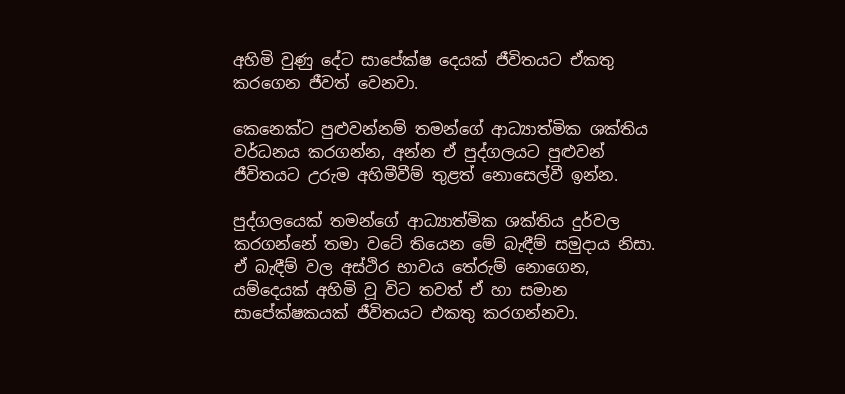අහිමි වුණු දේට සාපේක්ෂ දෙයක් ජීවිතයට ඒකතු කරගෙන ජීවත් වෙනවා.

කෙනෙක්ට පුළුවන්නම් තමන්ගේ ආධ්‍යාත්මික ශක්තිය වර්ධනය කරගන්න, අන්න ඒ පුද්ගලයට පුළුවන් ජීවිතයට උරුම අහිමීවීම් තුළත් නොසෙල්වී ඉන්න.

පුද්ගලයෙක් තමන්ගේ ආධ්‍යාත්මික ශක්තිය දුර්වල කරගන්නේ තමා වටේ තියෙන මේ බැඳීම් සමුදාය නිසා. ඒ බැඳීම් වල අස්ථිර භාවය තේරුම් නොගෙන, යම්දෙයක් අහිමි වූ විට තවත් ඒ හා සමාන සාපේක්ෂකයක් ජීවිතයට එකතු කරගන්නවා.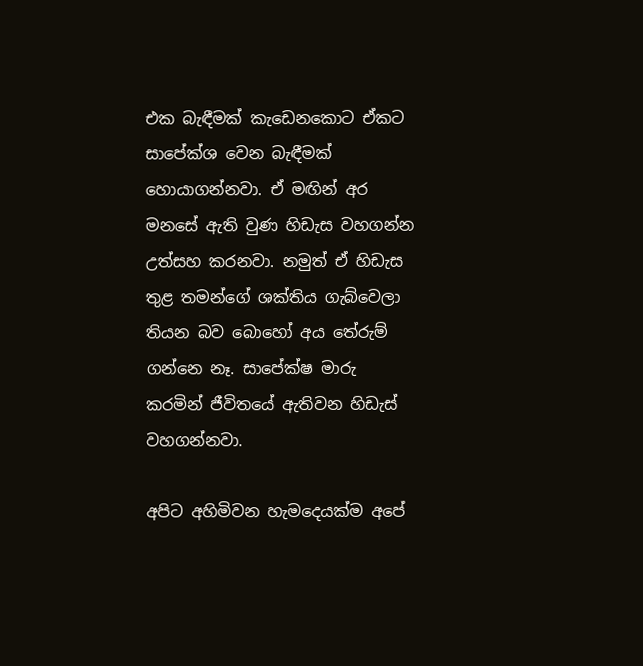එක බැඳීමක් කැඩෙනකොට ඒකට සාපේක්ශ වෙන බැඳීමක් හොයාගන්නවා. ඒ මඟින් අර මනසේ ඇති වුණ හිඩැස වහගන්න උත්සහ කරනවා. නමුත් ඒ හිඩැස තුළ තමන්ගේ ශක්තිය ගැබ්වෙලා තියන බව බොහෝ අය තේරුම් ගන්නෙ නෑ. සාපේක්ෂ මාරු කරමින් ජීවිතයේ ඇතිවන හිඩැස් වහගන්නවා.

අපිට අහිමිවන හැමදෙයක්ම අපේ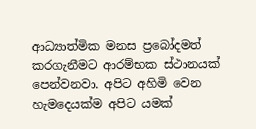ආධ්‍යාත්මික මනස ප්‍රබෝදමත් කරගැනීමට ආරම්භක ස්ථානයක් පෙන්වනවා. අපිට අහිමි වෙන හැමදෙයක්ම අපිට යමක්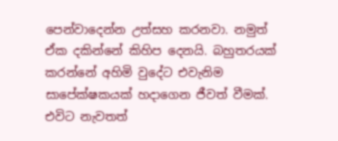පෙන්වාදෙන්න උත්සහ කරනවා. නමුත් ඒක දකින්නේ කිහිප දෙනයි. බහුතරයක් කරන්නේ අහිමි වුදේට එවැනිම සාපේක්ෂකයක් හදාගෙන ජීවත් වීමක්. එවිට නැවතත්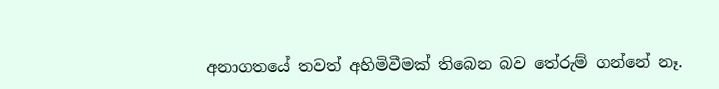අනාගතයේ තවත් අහිමිවීමක් තිබෙන බව තේරුම් ගන්නේ නෑ.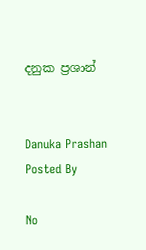දනුක ප්‍රශාන්


Danuka Prashan Posted By

No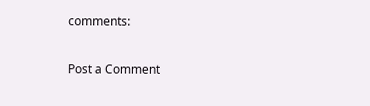comments:

Post a Comment